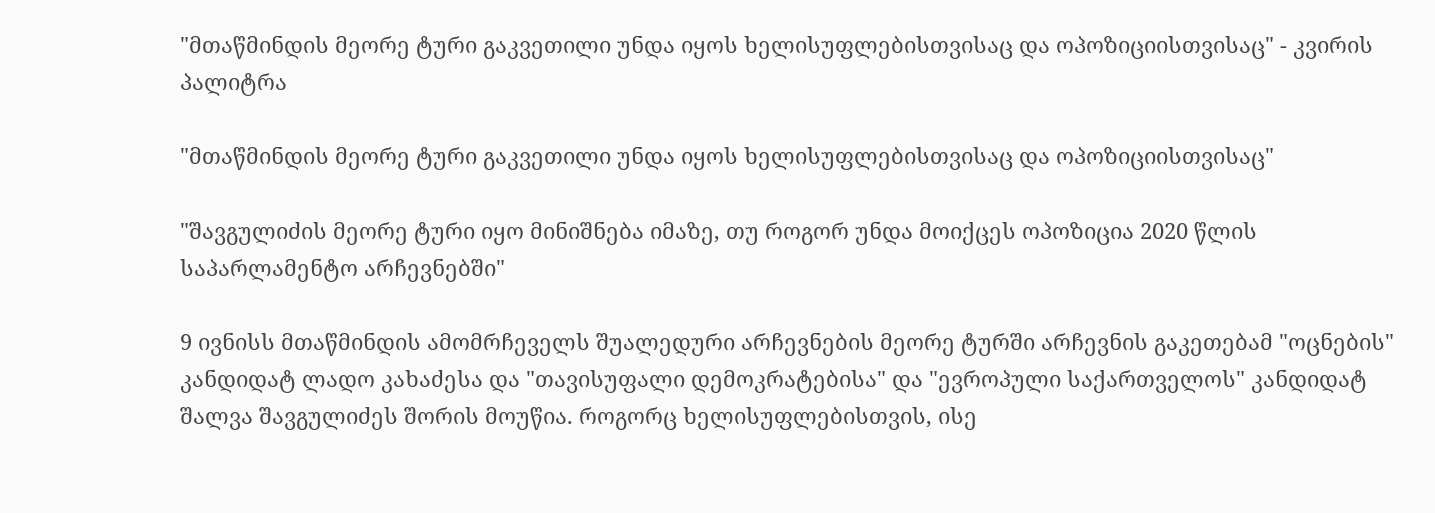"მთაწმინდის მეორე ტური გაკვეთილი უნდა იყოს ხელისუფლებისთვისაც და ოპოზიციისთვისაც" - კვირის პალიტრა

"მთაწმინდის მეორე ტური გაკვეთილი უნდა იყოს ხელისუფლებისთვისაც და ოპოზიციისთვისაც"

"შავგულიძის მეორე ტური იყო მინიშნება იმაზე, თუ როგორ უნდა მოიქცეს ოპოზიცია 2020 წლის საპარლამენტო არჩევნებში"

9 ივნისს მთაწმინდის ამომრჩეველს შუალედური არჩევნების მეორე ტურში არჩევნის გაკეთებამ "ოცნების" კანდიდატ ლადო კახაძესა და "თავისუფალი დემოკრატებისა" და "ევროპული საქართველოს" კანდიდატ შალვა შავგულიძეს შორის მოუწია. როგორც ხელისუფლებისთვის, ისე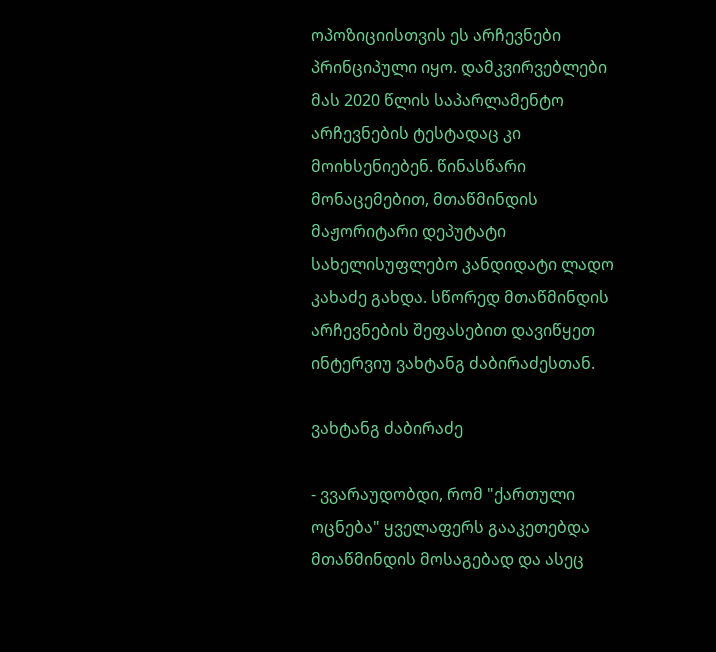ოპოზიციისთვის ეს არჩევნები პრინციპული იყო. დამკვირვებლები მას 2020 წლის საპარლამენტო არჩევნების ტესტადაც კი მოიხსენიებენ. წინასწარი მონაცემებით, მთაწმინდის მაჟორიტარი დეპუტატი სახელისუფლებო კანდიდატი ლადო კახაძე გახდა. სწორედ მთაწმინდის არჩევნების შეფასებით დავიწყეთ ინტერვიუ ვახტანგ ძაბირაძესთან.

ვახტანგ ძაბირაძე

- ვვარაუდობდი, რომ "ქართული ოცნება" ყველაფერს გააკეთებდა მთაწმინდის მოსაგებად და ასეც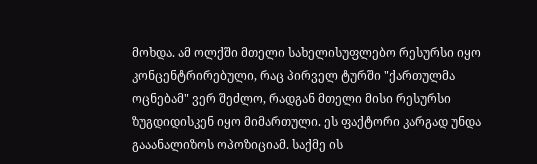მოხდა. ამ ოლქში მთელი სახელისუფლებო რესურსი იყო კონცენტრირებული, რაც პირველ ტურში "ქართულმა ოცნებამ" ვერ შეძლო, რადგან მთელი მისი რესურსი ზუგდიდისკენ იყო მიმართული. ეს ფაქტორი კარგად უნდა გააანალიზოს ოპოზიციამ. საქმე ის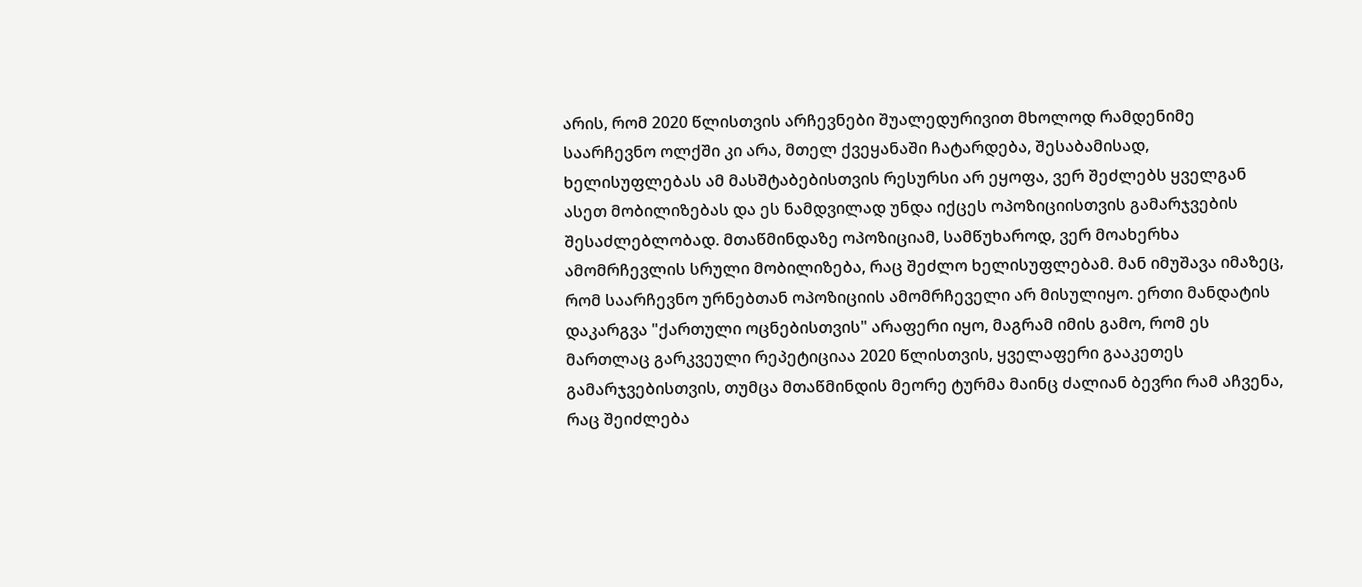არის, რომ 2020 წლისთვის არჩევნები შუალედურივით მხოლოდ რამდენიმე საარჩევნო ოლქში კი არა, მთელ ქვეყანაში ჩატარდება, შესაბამისად, ხელისუფლებას ამ მასშტაბებისთვის რესურსი არ ეყოფა, ვერ შეძლებს ყველგან ასეთ მობილიზებას და ეს ნამდვილად უნდა იქცეს ოპოზიციისთვის გამარჯვების შესაძლებლობად. მთაწმინდაზე ოპოზიციამ, სამწუხაროდ, ვერ მოახერხა ამომრჩევლის სრული მობილიზება, რაც შეძლო ხელისუფლებამ. მან იმუშავა იმაზეც, რომ საარჩევნო ურნებთან ოპოზიციის ამომრჩეველი არ მისულიყო. ერთი მანდატის დაკარგვა "ქართული ოცნებისთვის" არაფერი იყო, მაგრამ იმის გამო, რომ ეს მართლაც გარკვეული რეპეტიციაა 2020 წლისთვის, ყველაფერი გააკეთეს გამარჯვებისთვის, თუმცა მთაწმინდის მეორე ტურმა მაინც ძალიან ბევრი რამ აჩვენა, რაც შეიძლება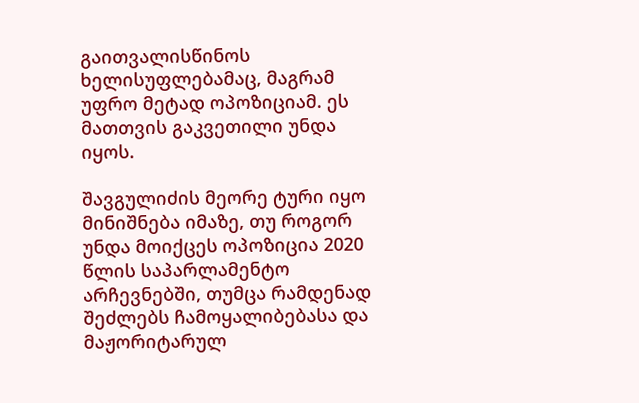გაითვალისწინოს ხელისუფლებამაც, მაგრამ უფრო მეტად ოპოზიციამ. ეს მათთვის გაკვეთილი უნდა იყოს.

შავგულიძის მეორე ტური იყო მინიშნება იმაზე, თუ როგორ უნდა მოიქცეს ოპოზიცია 2020 წლის საპარლამენტო არჩევნებში, თუმცა რამდენად შეძლებს ჩამოყალიბებასა და მაჟორიტარულ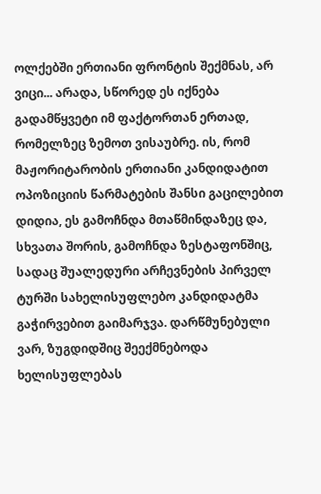ოლქებში ერთიანი ფრონტის შექმნას, არ ვიცი... არადა, სწორედ ეს იქნება გადამწყვეტი იმ ფაქტორთან ერთად, რომელზეც ზემოთ ვისაუბრე. ის, რომ მაჟორიტარობის ერთიანი კანდიდატით ოპოზიციის წარმატების შანსი გაცილებით დიდია, ეს გამოჩნდა მთაწმინდაზეც და, სხვათა შორის, გამოჩნდა ზესტაფონშიც, სადაც შუალედური არჩევნების პირველ ტურში სახელისუფლებო კანდიდატმა გაჭირვებით გაიმარჯვა. დარწმუნებული ვარ, ზუგდიდშიც შეექმნებოდა ხელისუფლებას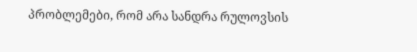პრობლემები, რომ არა სანდრა რულოვსის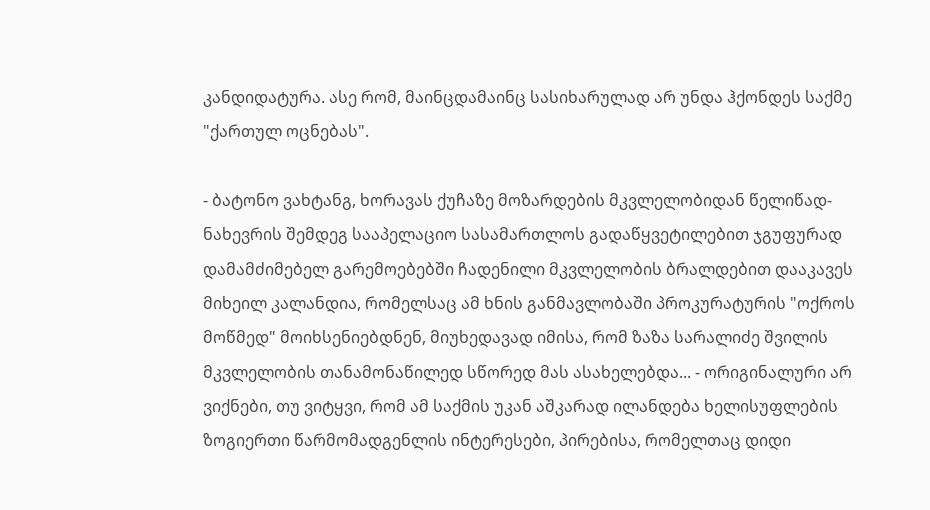კანდიდატურა. ასე რომ, მაინცდამაინც სასიხარულად არ უნდა ჰქონდეს საქმე "ქართულ ოცნებას".

- ბატონო ვახტანგ, ხორავას ქუჩაზე მოზარდების მკვლელობიდან წელიწად-ნახევრის შემდეგ სააპელაციო სასამართლოს გადაწყვეტილებით ჯგუფურად დამამძიმებელ გარემოებებში ჩადენილი მკვლელობის ბრალდებით დააკავეს მიხეილ კალანდია, რომელსაც ამ ხნის განმავლობაში პროკურატურის "ოქროს მოწმედ" მოიხსენიებდნენ, მიუხედავად იმისა, რომ ზაზა სარალიძე შვილის მკვლელობის თანამონაწილედ სწორედ მას ასახელებდა... - ორიგინალური არ ვიქნები, თუ ვიტყვი, რომ ამ საქმის უკან აშკარად ილანდება ხელისუფლების ზოგიერთი წარმომადგენლის ინტერესები, პირებისა, რომელთაც დიდი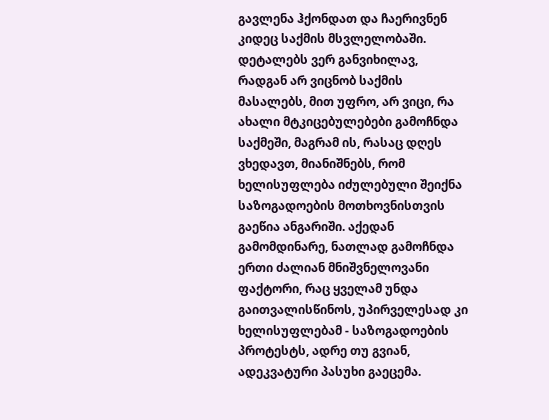გავლენა ჰქონდათ და ჩაერივნენ კიდეც საქმის მსვლელობაში. დეტალებს ვერ განვიხილავ, რადგან არ ვიცნობ საქმის მასალებს, მით უფრო, არ ვიცი, რა ახალი მტკიცებულებები გამოჩნდა საქმეში, მაგრამ ის, რასაც დღეს ვხედავთ, მიანიშნებს, რომ ხელისუფლება იძულებული შეიქნა საზოგადოების მოთხოვნისთვის გაეწია ანგარიში. აქედან გამომდინარე, ნათლად გამოჩნდა ერთი ძალიან მნიშვნელოვანი ფაქტორი, რაც ყველამ უნდა გაითვალისწინოს, უპირველესად კი ხელისუფლებამ - საზოგადოების პროტესტს, ადრე თუ გვიან, ადეკვატური პასუხი გაეცემა.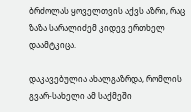ბრძოლას ყოველთვის აქვს აზრი, რაც ზაზა სარალიძემ კიდევ ერთხელ დაამტკიცა.

დაკავებულია ახალგაზრდა, რომლის გვარ-სახელი ამ საქმეში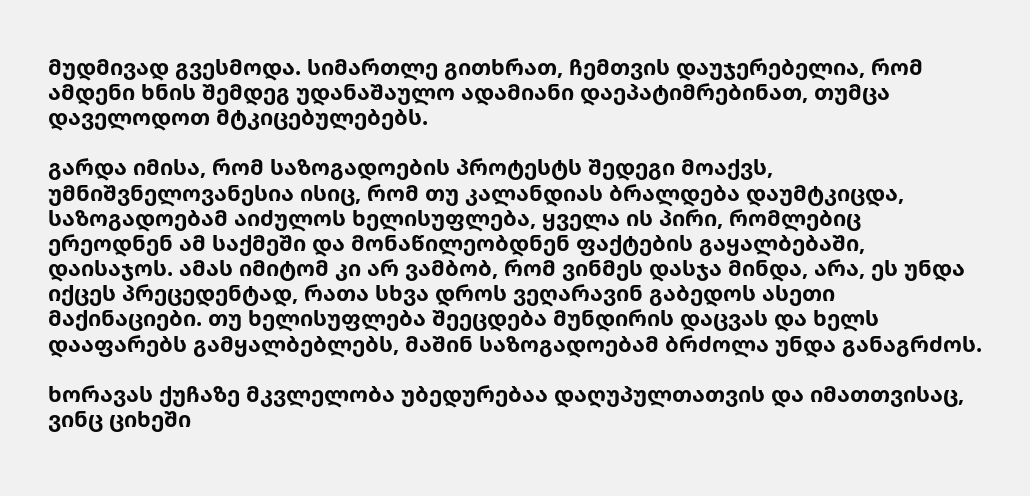მუდმივად გვესმოდა. სიმართლე გითხრათ, ჩემთვის დაუჯერებელია, რომ ამდენი ხნის შემდეგ უდანაშაულო ადამიანი დაეპატიმრებინათ, თუმცა დაველოდოთ მტკიცებულებებს.

გარდა იმისა, რომ საზოგადოების პროტესტს შედეგი მოაქვს, უმნიშვნელოვანესია ისიც, რომ თუ კალანდიას ბრალდება დაუმტკიცდა, საზოგადოებამ აიძულოს ხელისუფლება, ყველა ის პირი, რომლებიც ერეოდნენ ამ საქმეში და მონაწილეობდნენ ფაქტების გაყალბებაში, დაისაჯოს. ამას იმიტომ კი არ ვამბობ, რომ ვინმეს დასჯა მინდა, არა, ეს უნდა იქცეს პრეცედენტად, რათა სხვა დროს ვეღარავინ გაბედოს ასეთი მაქინაციები. თუ ხელისუფლება შეეცდება მუნდირის დაცვას და ხელს დააფარებს გამყალბებლებს, მაშინ საზოგადოებამ ბრძოლა უნდა განაგრძოს.

ხორავას ქუჩაზე მკვლელობა უბედურებაა დაღუპულთათვის და იმათთვისაც, ვინც ციხეში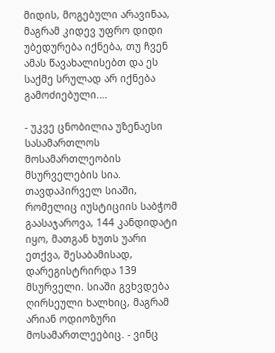მიდის, მოგებული არავინაა, მაგრამ კიდევ უფრო დიდი უბედურება იქნება, თუ ჩვენ ამას წავახალისებთ და ეს საქმე სრულად არ იქნება გამოძიებული.…

- უკვე ცნობილია უზენაესი სასამართლოს მოსამართლეობის მსურველების სია. თავდაპირველ სიაში, რომელიც იუსტიციის საბჭომ გაასაჯაროვა, 144 კანდიდატი იყო, მათგან ხუთს უარი ეთქვა, შესაბამისად, დარეგისტრირდა 139 მსურველი. სიაში გვხვდება ღირსეული ხალხიც, მაგრამ არიან ოდიოზური მოსამართლეებიც. - ვინც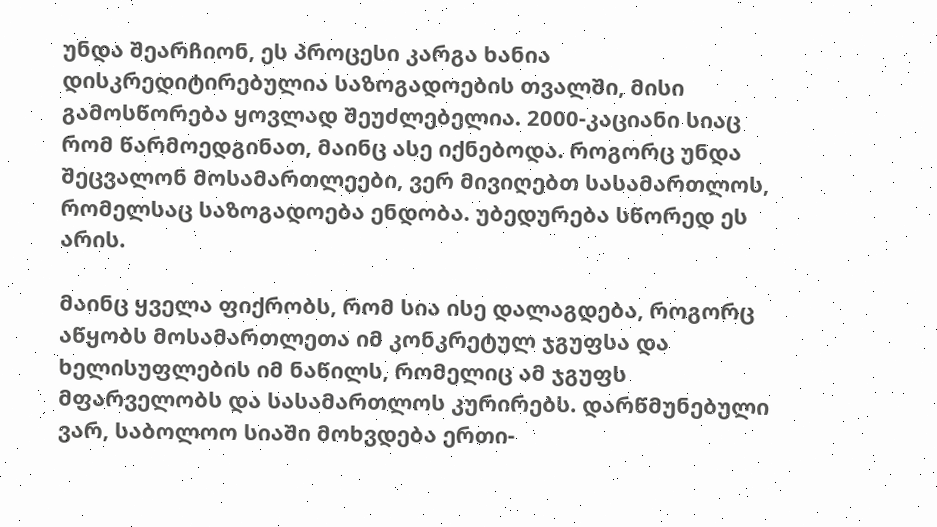უნდა შეარჩიონ, ეს პროცესი კარგა ხანია დისკრედიტირებულია საზოგადოების თვალში, მისი გამოსწორება ყოვლად შეუძლებელია. 2000-კაციანი სიაც რომ წარმოედგინათ, მაინც ასე იქნებოდა. როგორც უნდა შეცვალონ მოსამართლეები, ვერ მივიღებთ სასამართლოს, რომელსაც საზოგადოება ენდობა. უბედურება სწორედ ეს არის.

მაინც ყველა ფიქრობს, რომ სია ისე დალაგდება, როგორც აწყობს მოსამართლეთა იმ კონკრეტულ ჯგუფსა და ხელისუფლების იმ ნაწილს, რომელიც ამ ჯგუფს მფარველობს და სასამართლოს კურირებს. დარწმუნებული ვარ, საბოლოო სიაში მოხვდება ერთი-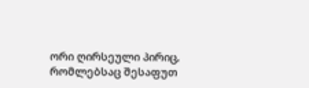ორი ღირსეული პირიც, რომლებსაც შესაფუთ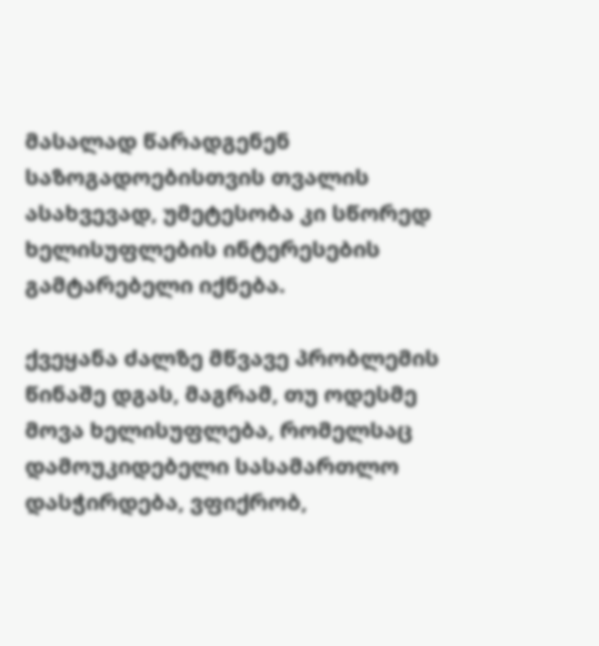მასალად წარადგენენ საზოგადოებისთვის თვალის ასახვევად, უმეტესობა კი სწორედ ხელისუფლების ინტერესების გამტარებელი იქნება.

ქვეყანა ძალზე მწვავე პრობლემის წინაშე დგას, მაგრამ, თუ ოდესმე მოვა ხელისუფლება, რომელსაც დამოუკიდებელი სასამართლო დასჭირდება, ვფიქრობ,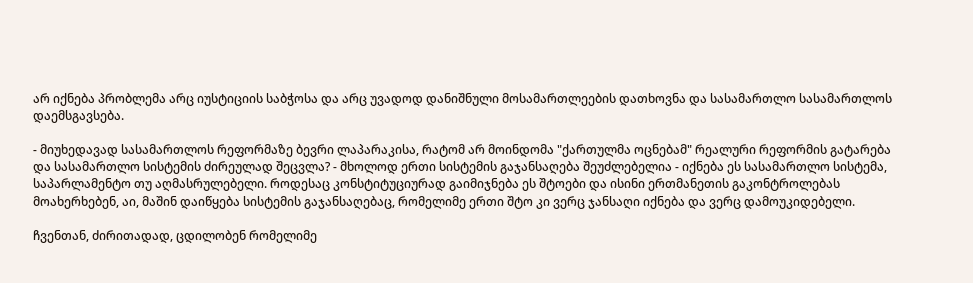არ იქნება პრობლემა არც იუსტიციის საბჭოსა და არც უვადოდ დანიშნული მოსამართლეების დათხოვნა და სასამართლო სასამართლოს დაემსგავსება.

- მიუხედავად სასამართლოს რეფორმაზე ბევრი ლაპარაკისა, რატომ არ მოინდომა "ქართულმა ოცნებამ" რეალური რეფორმის გატარება და სასამართლო სისტემის ძირეულად შეცვლა? - მხოლოდ ერთი სისტემის გაჯანსაღება შეუძლებელია - იქნება ეს სასამართლო სისტემა, საპარლამენტო თუ აღმასრულებელი. როდესაც კონსტიტუციურად გაიმიჯნება ეს შტოები და ისინი ერთმანეთის გაკონტროლებას მოახერხებენ, აი, მაშინ დაიწყება სისტემის გაჯანსაღებაც, რომელიმე ერთი შტო კი ვერც ჯანსაღი იქნება და ვერც დამოუკიდებელი.

ჩვენთან, ძირითადად, ცდილობენ რომელიმე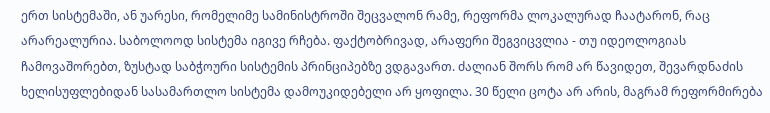ერთ სისტემაში, ან უარესი, რომელიმე სამინისტროში შეცვალონ რამე, რეფორმა ლოკალურად ჩაატარონ, რაც არარეალურია. საბოლოოდ სისტემა იგივე რჩება. ფაქტობრივად, არაფერი შეგვიცვლია - თუ იდეოლოგიას ჩამოვაშორებთ, ზუსტად საბჭოური სისტემის პრინციპებზე ვდგავართ. ძალიან შორს რომ არ წავიდეთ, შევარდნაძის ხელისუფლებიდან სასამართლო სისტემა დამოუკიდებელი არ ყოფილა. 30 წელი ცოტა არ არის, მაგრამ რეფორმირება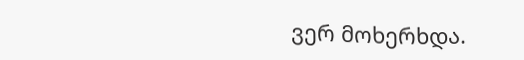ვერ მოხერხდა.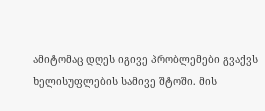ამიტომაც დღეს იგივე პრობლემები გვაქვს ხელისუფლების სამივე შტოში. მის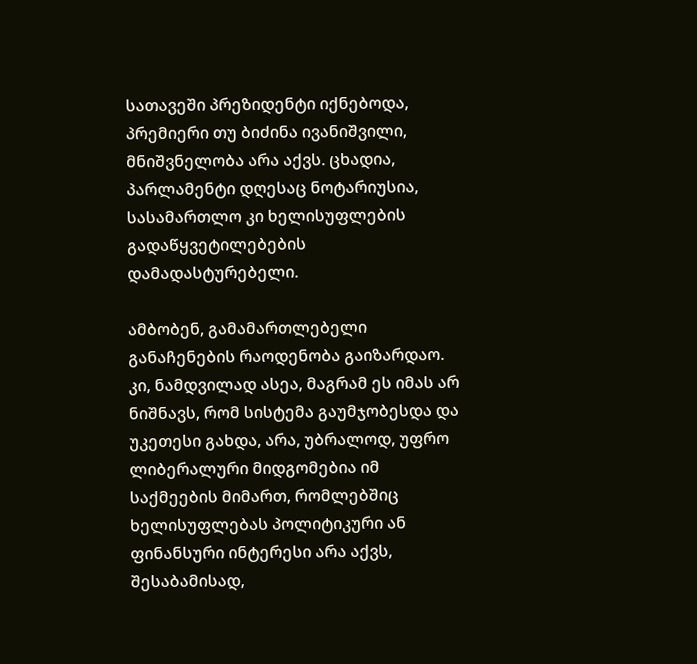სათავეში პრეზიდენტი იქნებოდა, პრემიერი თუ ბიძინა ივანიშვილი, მნიშვნელობა არა აქვს. ცხადია, პარლამენტი დღესაც ნოტარიუსია, სასამართლო კი ხელისუფლების გადაწყვეტილებების დამადასტურებელი.

ამბობენ, გამამართლებელი განაჩენების რაოდენობა გაიზარდაო. კი, ნამდვილად ასეა, მაგრამ ეს იმას არ ნიშნავს, რომ სისტემა გაუმჯობესდა და უკეთესი გახდა, არა, უბრალოდ, უფრო ლიბერალური მიდგომებია იმ საქმეების მიმართ, რომლებშიც ხელისუფლებას პოლიტიკური ან ფინანსური ინტერესი არა აქვს, შესაბამისად,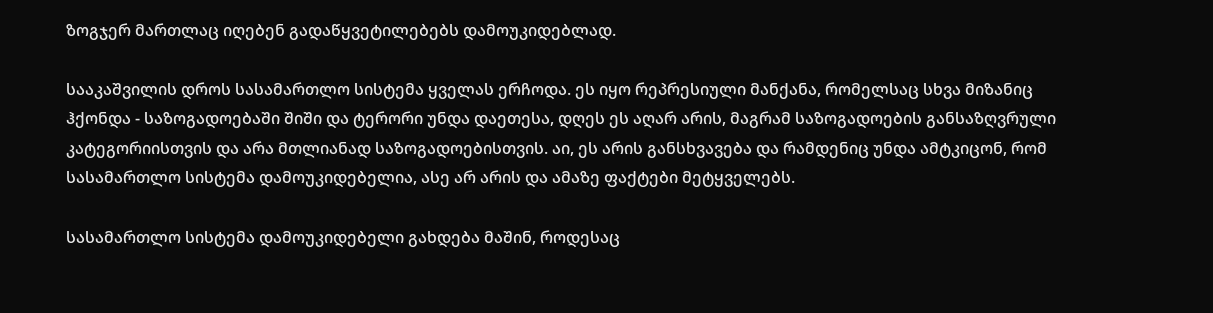ზოგჯერ მართლაც იღებენ გადაწყვეტილებებს დამოუკიდებლად.

სააკაშვილის დროს სასამართლო სისტემა ყველას ერჩოდა. ეს იყო რეპრესიული მანქანა, რომელსაც სხვა მიზანიც ჰქონდა - საზოგადოებაში შიში და ტერორი უნდა დაეთესა, დღეს ეს აღარ არის, მაგრამ საზოგადოების განსაზღვრული კატეგორიისთვის და არა მთლიანად საზოგადოებისთვის. აი, ეს არის განსხვავება და რამდენიც უნდა ამტკიცონ, რომ სასამართლო სისტემა დამოუკიდებელია, ასე არ არის და ამაზე ფაქტები მეტყველებს.

სასამართლო სისტემა დამოუკიდებელი გახდება მაშინ, როდესაც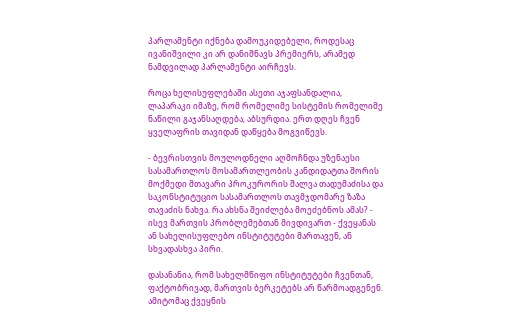პარლამენტი იქნება დამოუკიდებელი, როდესაც ივანიშვილი კი არ დანიშნავს პრემიერს, არამედ ნამდვილად პარლამენტი აირჩევს.

როცა ხელისუფლებაში ასეთი აჯაფსანდალია, ლაპარაკი იმაზე, რომ რომელიმე სისტემის რომელიმე ნაწილი გაჯანსაღდება, აბსურდია. ერთ დღეს ჩვენ ყველაფრის თავიდან დაწყება მოგვიწევს.

- ბევრისთვის მოულოდნელი აღმოჩნდა უზენაესი სასამართლოს მოსამართლეობის კანდიდატთა შორის მოქმედი მთავარი პროკურორის შალვა თადუმაძისა და საკონსტიტუციო სასამართლოს თავმჯდომარე ზაზა თავაძის ნახვა. რა ახსნა შეიძლება მოეძებნოს ამას? - ისევ მართვის პრობლემებთან მივდივართ - ქვეყანას ან სახელისუფლებო ინსტიტუტები მართავენ, ან სხვადასხვა პირი.

დასანანია, რომ სახელმწიფო ინსტიტუტები ჩვენთან, ფაქტობრივად, მართვის ბერკეტებს არ წარმოადგენენ. ამიტომაც ქვეყნის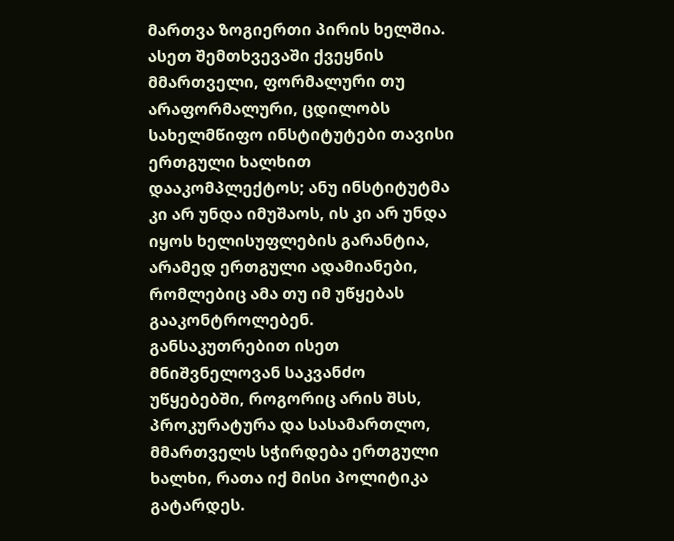მართვა ზოგიერთი პირის ხელშია. ასეთ შემთხვევაში ქვეყნის მმართველი, ფორმალური თუ არაფორმალური, ცდილობს სახელმწიფო ინსტიტუტები თავისი ერთგული ხალხით დააკომპლექტოს; ანუ ინსტიტუტმა კი არ უნდა იმუშაოს, ის კი არ უნდა იყოს ხელისუფლების გარანტია, არამედ ერთგული ადამიანები, რომლებიც ამა თუ იმ უწყებას გააკონტროლებენ. განსაკუთრებით ისეთ მნიშვნელოვან საკვანძო უწყებებში, როგორიც არის შსს, პროკურატურა და სასამართლო, მმართველს სჭირდება ერთგული ხალხი, რათა იქ მისი პოლიტიკა გატარდეს.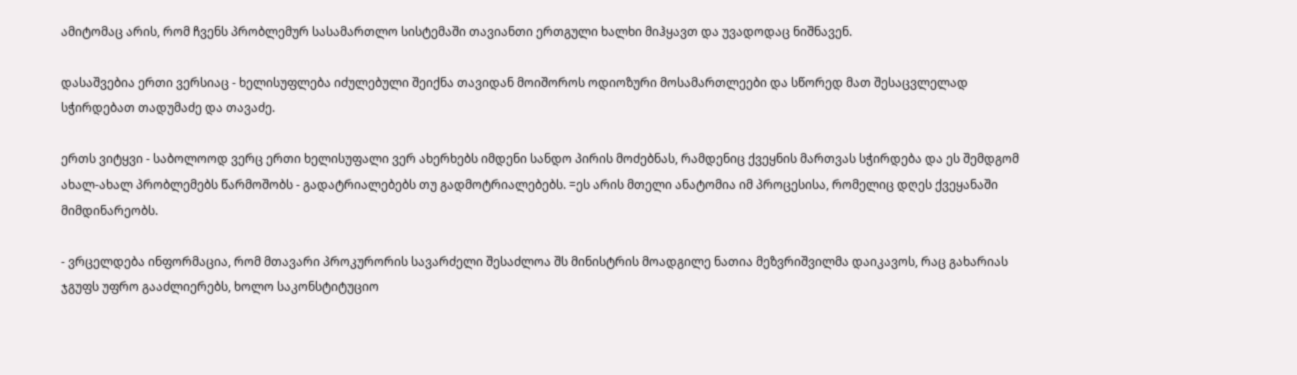ამიტომაც არის, რომ ჩვენს პრობლემურ სასამართლო სისტემაში თავიანთი ერთგული ხალხი მიჰყავთ და უვადოდაც ნიშნავენ.

დასაშვებია ერთი ვერსიაც - ხელისუფლება იძულებული შეიქნა თავიდან მოიშოროს ოდიოზური მოსამართლეები და სწორედ მათ შესაცვლელად სჭირდებათ თადუმაძე და თავაძე.

ერთს ვიტყვი - საბოლოოდ ვერც ერთი ხელისუფალი ვერ ახერხებს იმდენი სანდო პირის მოძებნას, რამდენიც ქვეყნის მართვას სჭირდება და ეს შემდგომ ახალ-ახალ პრობლემებს წარმოშობს - გადატრიალებებს თუ გადმოტრიალებებს. =ეს არის მთელი ანატომია იმ პროცესისა, რომელიც დღეს ქვეყანაში მიმდინარეობს.

- ვრცელდება ინფორმაცია, რომ მთავარი პროკურორის სავარძელი შესაძლოა შს მინისტრის მოადგილე ნათია მეზვრიშვილმა დაიკავოს, რაც გახარიას ჯგუფს უფრო გააძლიერებს, ხოლო საკონსტიტუციო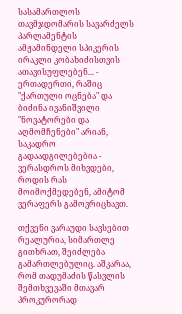სასამართლოს თავმჯდომარის სავარძელს პარლამენტის ამჟამინდელი სპიკერის ირაკლი კობახიძისთვის ათავისუფლებენ... - ერთადერთი, რაშიც "ქართული ოცნება" და ბიძინა ივანიშვილი "ნოვატორები და აღმომჩენები" არიან, საკადრო გადაადგილებებია - ვერასდროს მიხვდები, როდის რას მოიმოქმედებენ, ამიტომ ვერაფერს გამოვრიცხავთ.

თქვენი ვარაუდი სავსებით რეალურია, სიმართლე გითხრათ, შეიძლება გამართლებულიც. აშკარაა, რომ თადუმაძის წასვლის შემთხვევაში მთავარ პროკურორად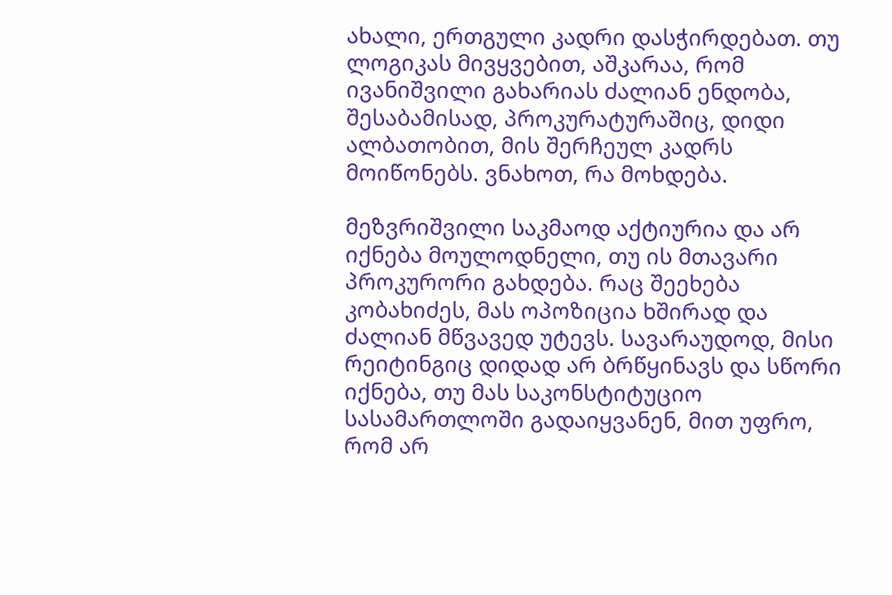ახალი, ერთგული კადრი დასჭირდებათ. თუ ლოგიკას მივყვებით, აშკარაა, რომ ივანიშვილი გახარიას ძალიან ენდობა, შესაბამისად, პროკურატურაშიც, დიდი ალბათობით, მის შერჩეულ კადრს მოიწონებს. ვნახოთ, რა მოხდება.

მეზვრიშვილი საკმაოდ აქტიურია და არ იქნება მოულოდნელი, თუ ის მთავარი პროკურორი გახდება. რაც შეეხება კობახიძეს, მას ოპოზიცია ხშირად და ძალიან მწვავედ უტევს. სავარაუდოდ, მისი რეიტინგიც დიდად არ ბრწყინავს და სწორი იქნება, თუ მას საკონსტიტუციო სასამართლოში გადაიყვანენ, მით უფრო, რომ არ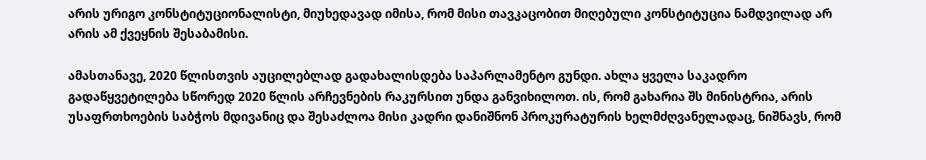არის ურიგო კონსტიტუციონალისტი, მიუხედავად იმისა, რომ მისი თავკაცობით მიღებული კონსტიტუცია ნამდვილად არ არის ამ ქვეყნის შესაბამისი.

ამასთანავე, 2020 წლისთვის აუცილებლად გადახალისდება საპარლამენტო გუნდი. ახლა ყველა საკადრო გადაწყვეტილება სწორედ 2020 წლის არჩევნების რაკურსით უნდა განვიხილოთ. ის, რომ გახარია შს მინისტრია, არის უსაფრთხოების საბჭოს მდივანიც და შესაძლოა მისი კადრი დანიშნონ პროკურატურის ხელმძღვანელადაც, ნიშნავს, რომ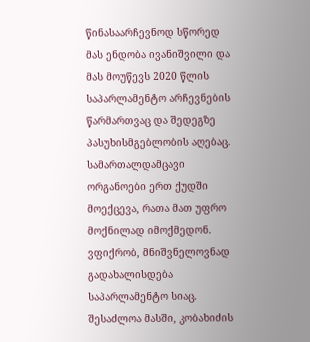წინასაარჩევნოდ სწორედ მას ენდობა ივანიშვილი და მას მოუწევს 2020 წლის საპარლამენტო არჩევნების წარმართვაც და შედეგზე პასუხისმგებლობის აღებაც. სამართალდამცავი ორგანოები ერთ ქუდში მოექცევა, რათა მათ უფრო მოქნილად იმოქმედონ. ვფიქრობ, მნიშვნელოვნად გადახალისდება საპარლამენტო სიაც. შესაძლოა მასში, კობახიძის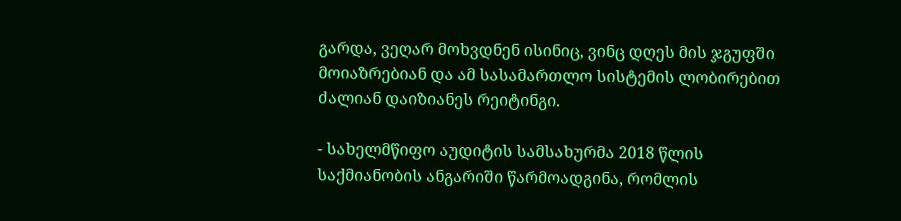გარდა, ვეღარ მოხვდნენ ისინიც, ვინც დღეს მის ჯგუფში მოიაზრებიან და ამ სასამართლო სისტემის ლობირებით ძალიან დაიზიანეს რეიტინგი.

- სახელმწიფო აუდიტის სამსახურმა 2018 წლის საქმიანობის ანგარიში წარმოადგინა, რომლის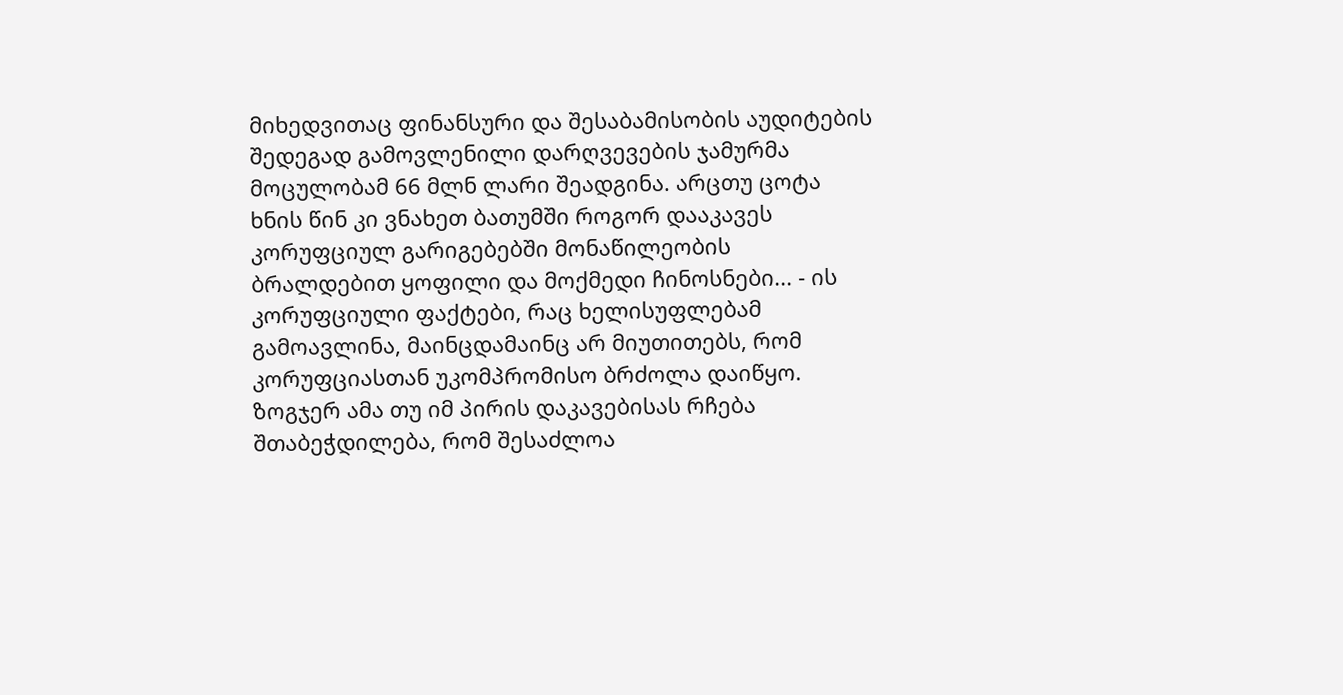მიხედვითაც ფინანსური და შესაბამისობის აუდიტების შედეგად გამოვლენილი დარღვევების ჯამურმა მოცულობამ 66 მლნ ლარი შეადგინა. არცთუ ცოტა ხნის წინ კი ვნახეთ ბათუმში როგორ დააკავეს კორუფციულ გარიგებებში მონაწილეობის ბრალდებით ყოფილი და მოქმედი ჩინოსნები... - ის კორუფციული ფაქტები, რაც ხელისუფლებამ გამოავლინა, მაინცდამაინც არ მიუთითებს, რომ კორუფციასთან უკომპრომისო ბრძოლა დაიწყო. ზოგჯერ ამა თუ იმ პირის დაკავებისას რჩება შთაბეჭდილება, რომ შესაძლოა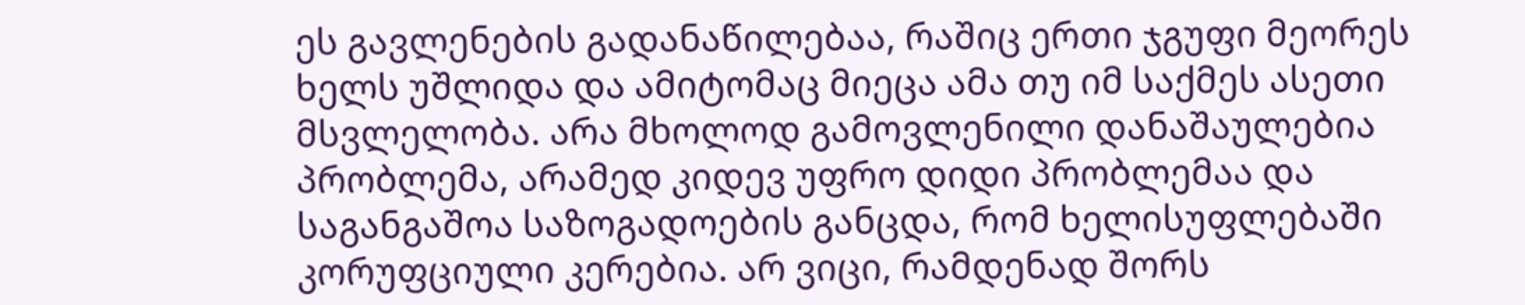ეს გავლენების გადანაწილებაა, რაშიც ერთი ჯგუფი მეორეს ხელს უშლიდა და ამიტომაც მიეცა ამა თუ იმ საქმეს ასეთი მსვლელობა. არა მხოლოდ გამოვლენილი დანაშაულებია პრობლემა, არამედ კიდევ უფრო დიდი პრობლემაა და საგანგაშოა საზოგადოების განცდა, რომ ხელისუფლებაში კორუფციული კერებია. არ ვიცი, რამდენად შორს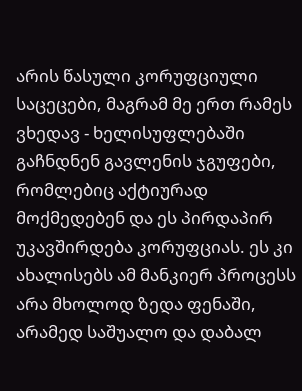არის წასული კორუფციული საცეცები, მაგრამ მე ერთ რამეს ვხედავ - ხელისუფლებაში გაჩნდნენ გავლენის ჯგუფები, რომლებიც აქტიურად მოქმედებენ და ეს პირდაპირ უკავშირდება კორუფციას. ეს კი ახალისებს ამ მანკიერ პროცესს არა მხოლოდ ზედა ფენაში, არამედ საშუალო და დაბალ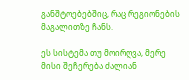განშტოებებშიც, რაც რეგიონების მაგალითზე ჩანს.

ეს სისტემა თუ მოირღვა, მერე მისი შეჩერება ძალიან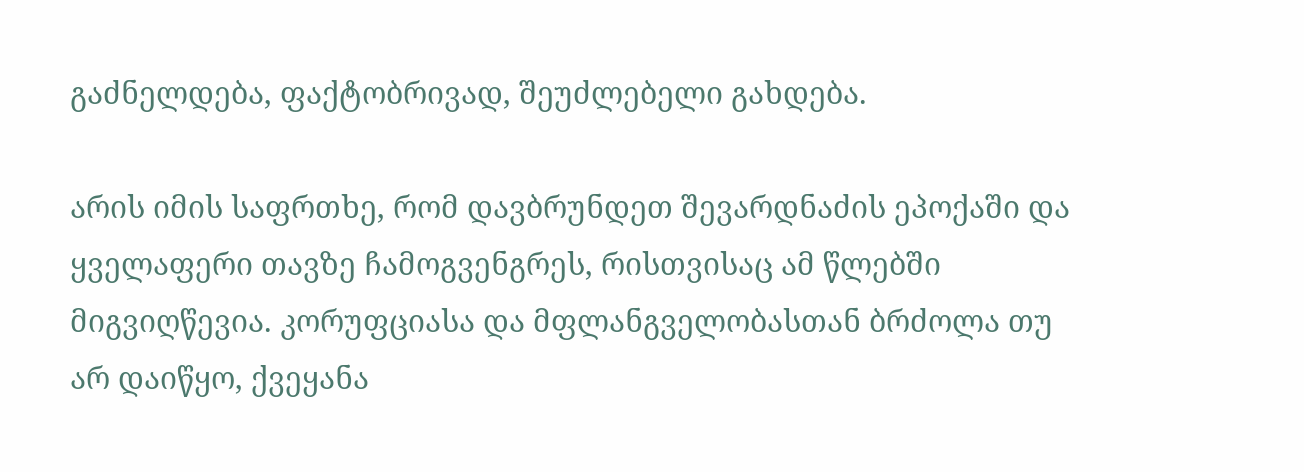გაძნელდება, ფაქტობრივად, შეუძლებელი გახდება.

არის იმის საფრთხე, რომ დავბრუნდეთ შევარდნაძის ეპოქაში და ყველაფერი თავზე ჩამოგვენგრეს, რისთვისაც ამ წლებში მიგვიღწევია. კორუფციასა და მფლანგველობასთან ბრძოლა თუ არ დაიწყო, ქვეყანა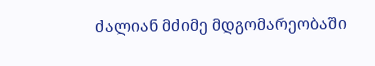ძალიან მძიმე მდგომარეობაში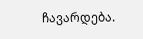ჩავარდება.